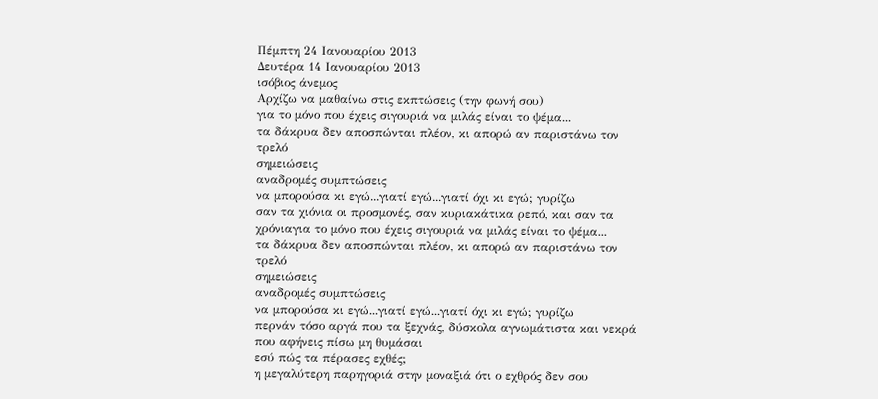Πέμπτη 24 Ιανουαρίου 2013
Δευτέρα 14 Ιανουαρίου 2013
ισόβιος άνεμος
Αρχίζω να μαθαίνω στις εκπτώσεις (την φωνή σου)
για το μόνο που έχεις σιγουριά να μιλάς είναι το ψέμα...
τα δάκρυα δεν αποσπώνται πλέον, κι απορώ αν παριστάνω τον τρελό
σημειώσεις
αναδρομές συμπτώσεις
να μπορούσα κι εγώ...γιατί εγώ...γιατί όχι κι εγώ; γυρίζω
σαν τα χιόνια οι προσμονές, σαν κυριακάτικα ρεπό, και σαν τα χρόνιαγια το μόνο που έχεις σιγουριά να μιλάς είναι το ψέμα...
τα δάκρυα δεν αποσπώνται πλέον, κι απορώ αν παριστάνω τον τρελό
σημειώσεις
αναδρομές συμπτώσεις
να μπορούσα κι εγώ...γιατί εγώ...γιατί όχι κι εγώ; γυρίζω
περνάν τόσο αργά που τα ξεχνάς, δύσκολα αγνωμάτιστα και νεκρά που αφήνεις πίσω μη θυμάσαι
εσύ πώς τα πέρασες εχθές;
η μεγαλύτερη παρηγοριά στην μοναξιά ότι ο εχθρός δεν σου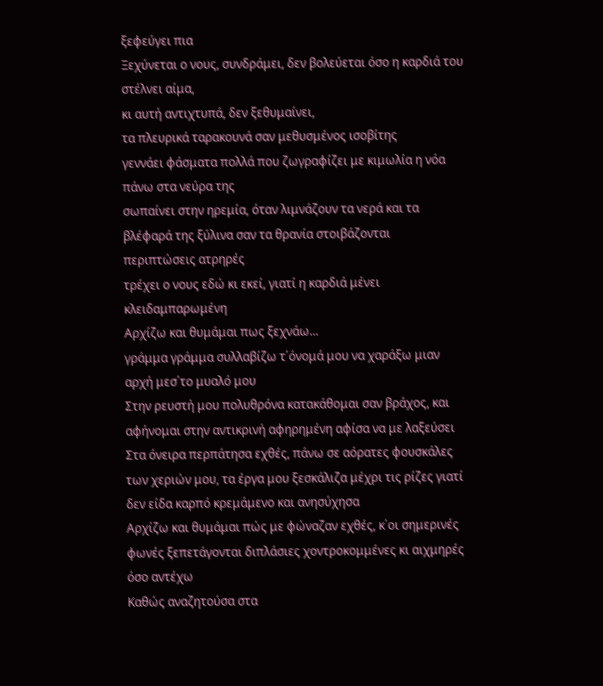ξεφεύγει πια
Ξεχύνεται ο νους, συνδράμει, δεν βολεύεται όσο η καρδιά του στέλνει αίμα,
κι αυτή αντιχτυπά, δεν ξεθυμαίνει,
τα πλευρικά ταρακουνά σαν μεθυσμένος ισοβίτης
γεννάει φάσματα πολλά που ζωγραφίζει με κιμωλία η νόα πάνω στα νεύρα της
σωπαίνει στην ηρεμία, όταν λιμνάζουν τα νερά και τα βλέφαρά της ξύλινα σαν τα θρανία στοιβάζονται
περιπτώσεις ατρηρές
τρέχει ο νους εδώ κι εκεί, γιατί η καρδιά μένει κλειδαμπαρωμένη
Αρχίζω και θυμάμαι πως ξεχνάω...
γράμμα γράμμα συλλαβίζω τ΄όνομά μου να χαράξω μιαν αρχή μεσ΄το μυαλό μου
Στην ρευστή μου πολυθρόνα κατακάθομαι σαν βράχος, και αφήνομαι στην αντικρινή αφηρημένη αφίσα να με λαξεύσει
Στα όνειρα περπάτησα εχθές, πάνω σε αόρατες φουσκάλες των χεριών μου, τα έργα μου ξεσκάλιζα μέχρι τις ρίζες γιατί δεν είδα καρπό κρεμάμενο και ανησύχησα
Αρχίζω και θυμάμαι πώς με φώναζαν εχθές, κ΄οι σημερινές φωνές ξεπετάγονται διπλάσιες χοντροκομμένες κι αιχμηρές όσο αντέχω
Καθώς αναζητούσα στα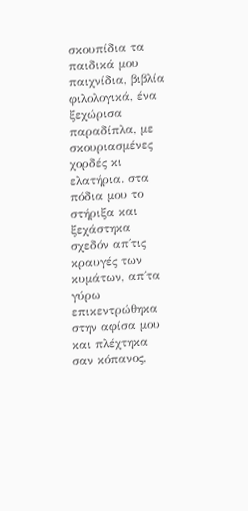σκουπίδια τα παιδικά μου παιχνίδια, βιβλία φιλολογικά, ένα ξεχώρισα παραδίπλα, με σκουριασμένες χορδές κι ελατήρια. στα πόδια μου το στήριξα και ξεχάστηκα σχεδόν απ΄τις κραυγές των κυμάτων, απ΄τα γύρω
επικεντρώθηκα στην αφίσα μου και πλέχτηκα σαν κόπανος,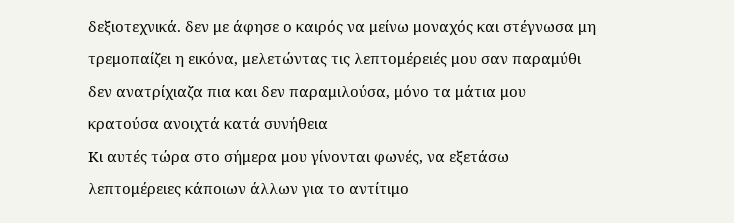δεξιοτεχνικά. δεν με άφησε ο καιρός να μείνω μοναχός και στέγνωσα μη τρεμοπαίζει η εικόνα, μελετώντας τις λεπτομέρειές μου σαν παραμύθι
δεν ανατρίχιαζα πια και δεν παραμιλούσα, μόνο τα μάτια μου κρατούσα ανοιχτά κατά συνήθεια
Κι αυτές τώρα στο σήμερα μου γίνονται φωνές, να εξετάσω λεπτομέρειες κάποιων άλλων για το αντίτιμο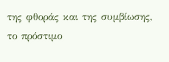της φθοράς και της συμβίωσης, το πρόστιμο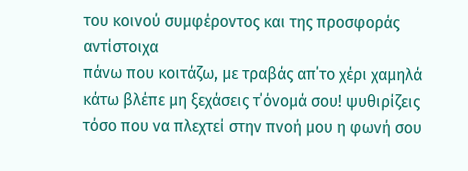του κοινού συμφέροντος και της προσφοράς αντίστοιχα
πάνω που κοιτάζω, με τραβάς απ΄το χέρι χαμηλά
κάτω βλέπε μη ξεχάσεις τ΄όνομά σου! ψυθιρίζεις
τόσο που να πλεχτεί στην πνοή μου η φωνή σου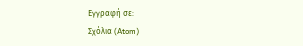Εγγραφή σε:
Σχόλια (Atom)